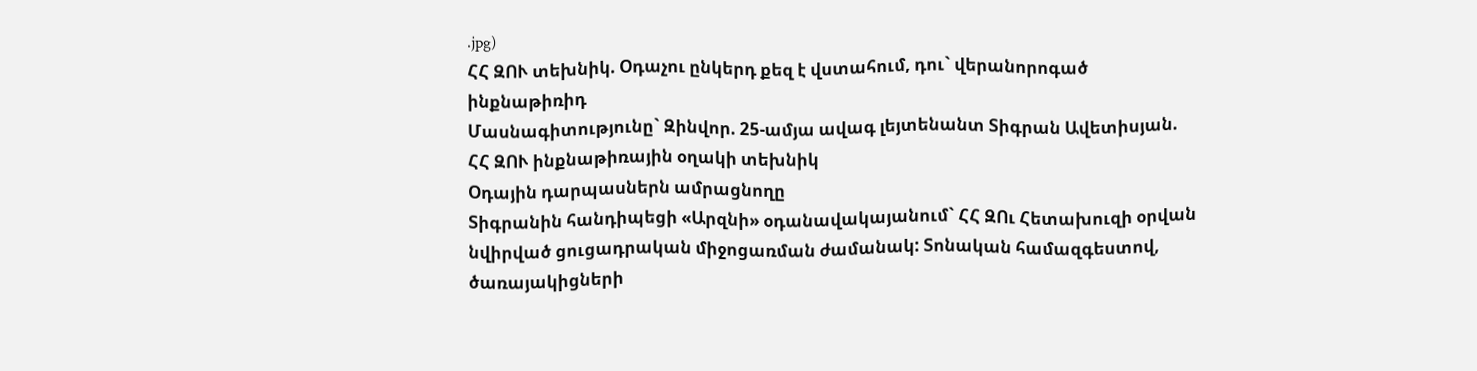.jpg)
ՀՀ ԶՈՒ տեխնիկ. Օդաչու ընկերդ քեզ է վստահում, դու` վերանորոգած ինքնաթիռիդ
Մասնագիտությունը` Զինվոր. 25-ամյա ավագ լեյտենանտ Տիգրան Ավետիսյան. ՀՀ ԶՈՒ ինքնաթիռային օղակի տեխնիկ
Օդային դարպասներն ամրացնողը
Տիգրանին հանդիպեցի «Արզնի» օդանավակայանում` ՀՀ ԶՈւ Հետախուզի օրվան նվիրված ցուցադրական միջոցառման ժամանակ: Տոնական համազգեստով, ծառայակիցների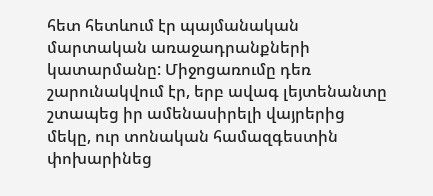հետ հետևում էր պայմանական մարտական առաջադրանքների կատարմանը: Միջոցառումը դեռ շարունակվում էր, երբ ավագ լեյտենանտը շտապեց իր ամենասիրելի վայրերից մեկը, ուր տոնական համազգեստին փոխարինեց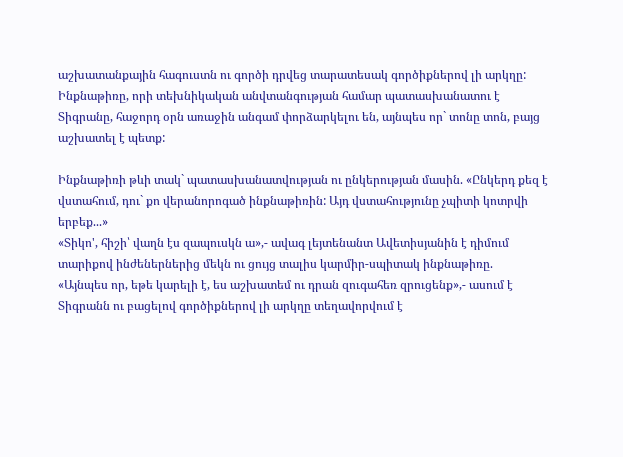աշխատանքային հագուստն ու գործի դրվեց տարատեսակ գործիքներով լի արկղը:
Ինքնաթիռը, որի տեխնիկական անվտանգության համար պատասխանատու է Տիգրանը, հաջորդ օրն առաջին անգամ փորձարկելու են, այնպես որ` տոնը տոն, բայց աշխատել է պետք:

Ինքնաթիռի թևի տակ` պատասխանատվության ու ընկերության մասին. «Ընկերդ քեզ է վստահում, դու` քո վերանորոգած ինքնաթիռին: Այդ վստահությունը չպիտի կոտրվի երբեք...»
«Տիկո', հիշի՝ վաղն էս զապուսկն ա»,- ավագ լեյտենանտ Ավետիսյանին է դիմում տարիքով ինժեներներից մեկն ու ցույց տալիս կարմիր-սպիտակ ինքնաթիռը.
«Այնպես որ, եթե կարելի է, ես աշխատեմ ու դրան զուգահեռ զրուցենք»,- ասում է Տիգրանն ու բացելով գործիքներով լի արկղը տեղավորվում է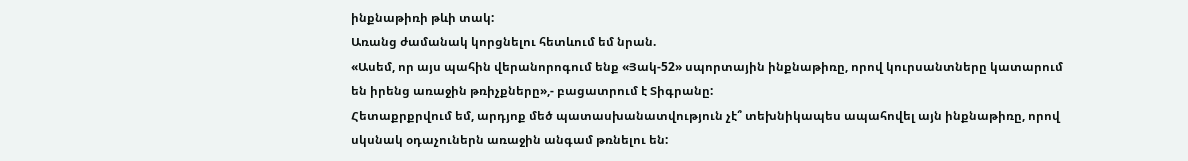ինքնաթիռի թևի տակ:
Առանց ժամանակ կորցնելու հետևում եմ նրան.
«Ասեմ, որ այս պահին վերանորոգում ենք «Յակ-52» սպորտային ինքնաթիռը, որով կուրսանտները կատարում են իրենց առաջին թռիչքները»,- բացատրում է Տիգրանը:
Հետաքրքրվում եմ, արդյոք մեծ պատասխանատվություն չէ՞ տեխնիկապես ապահովել այն ինքնաթիռը, որով սկսնակ օդաչուներն առաջին անգամ թռնելու են: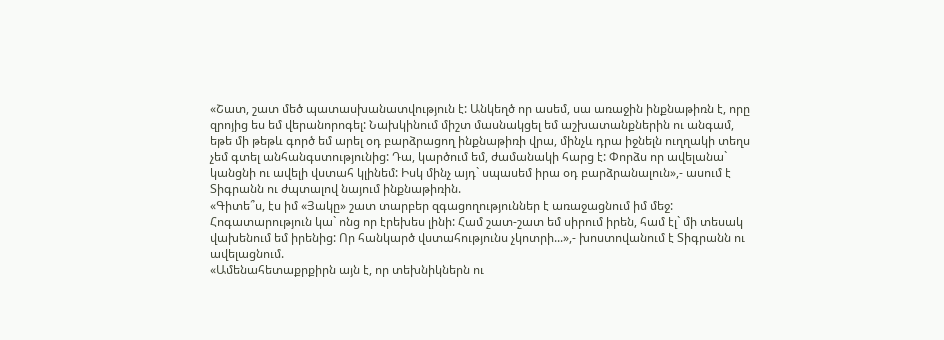«Շատ, շատ մեծ պատասխանատվություն է: Անկեղծ որ ասեմ, սա առաջին ինքնաթիռն է, որը զրոյից ես եմ վերանորոգել: Նախկինում միշտ մասնակցել եմ աշխատանքներին ու անգամ, եթե մի թեթև գործ եմ արել օդ բարձրացող ինքնաթիռի վրա, մինչև դրա իջնելն ուղղակի տեղս չեմ գտել անհանգստությունից: Դա, կարծում եմ, ժամանակի հարց է: Փորձս որ ավելանա` կանցնի ու ավելի վստահ կլինեմ: Իսկ մինչ այդ` սպասեմ իրա օդ բարձրանալուն»,- ասում է Տիգրանն ու ժպտալով նայում ինքնաթիռին.
«Գիտե՞ս, էս իմ «Յակը» շատ տարբեր զգացողություններ է առաջացնում իմ մեջ: Հոգատարություն կա` ոնց որ էրեխես լինի: Համ շատ-շատ եմ սիրում իրեն, համ էլ` մի տեսակ վախենում եմ իրենից: Որ հանկարծ վստահությունս չկոտրի...»,- խոստովանում է Տիգրանն ու ավելացնում.
«Ամենահետաքրքիրն այն է, որ տեխնիկներն ու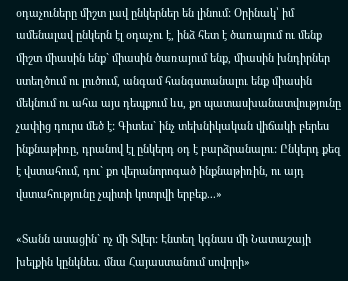օդաչուները միշտ լավ ընկերներ են լինում: Օրինակ՝ իմ ամենալավ ընկերն էլ օդաչու է, ինձ հետ է ծառայում ու մենք միշտ միասին ենք` միասին ծառայում ենք, միասին խնդիրներ ստեղծում ու լուծում, անգամ հանգստանալու ենք միասին մեկնում ու ահա այս դեպքում ևս, քո պատասխանատվությունը չափից դուրս մեծ է: Գիտես` ինչ տեխնիկական վիճակի բերես ինքնաթիռը, դրանով էլ ընկերդ օդ է բարձրանալու: Ընկերդ քեզ է վստահում, դու` քո վերանորոգած ինքնաթիռին, ու այդ վստահությունը չպիտի կոտրվի երբեք...»

«Տանն ասացին` ոչ մի Տվեր: Էնտեղ կգնաս մի Նատաշայի խելքին կընկնես. մնա Հայաստանում սովորի»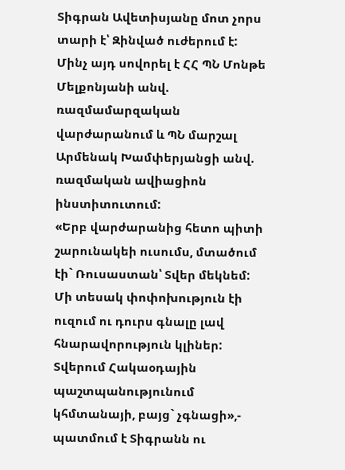Տիգրան Ավետիսյանը մոտ չորս տարի է՝ Զինված ուժերում է: Մինչ այդ սովորել է ՀՀ ՊՆ Մոնթե Մելքոնյանի անվ. ռազմամարզական վարժարանում և ՊՆ մարշալ Արմենակ Խամփերյանցի անվ. ռազմական ավիացիոն ինստիտուտում:
«Երբ վարժարանից հետո պիտի շարունակեի ուսումս, մտածում էի` Ռուսաստան՝ Տվեր մեկնեմ: Մի տեսակ փոփոխություն էի ուզում ու դուրս գնալը լավ հնարավորություն կլիներ: Տվերում Հակաօդային պաշտպանությունում կհմտանայի, բայց` չգնացի»,- պատմում է Տիգրանն ու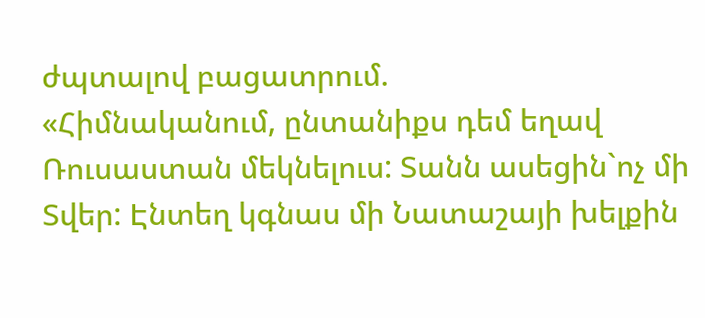ժպտալով բացատրում.
«Հիմնականում, ընտանիքս դեմ եղավ Ռուսաստան մեկնելուս: Տանն ասեցին`ոչ մի Տվեր: Էնտեղ կգնաս մի Նատաշայի խելքին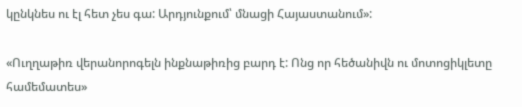կընկնես ու էլ հետ չես գա: Արդյունքում՝ մնացի Հայաստանում»:

«Ուղղաթիռ վերանորոգելն ինքնաթիռից բարդ է: Ոնց որ հեծանիվն ու մոտոցիկլետը համեմատես»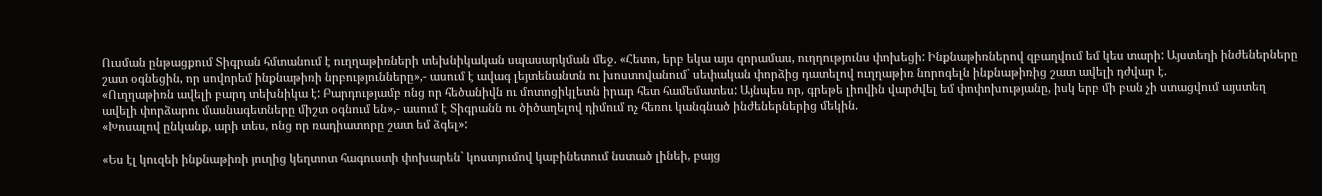Ուսման ընթացքում Տիգրան հմտանում է ուղղաթիռների տեխնիկական սպասարկման մեջ. «Հետո, երբ եկա այս զորամաս, ուղղությունս փոխեցի: Ինքնաթիռներով զբաղվում եմ կես տարի: Այստեղի ինժեներները շատ օգնեցին, որ սովորեմ ինքնաթիռի նրբությունները»,- ասում է ավագ լեյտենանտն ու խոստովանում` սեփական փորձից դատելով ուղղաթիռ նորոգելն ինքնաթիռից շատ ավելի դժվար է.
«Ուղղաթիռն ավելի բարդ տեխնիկա է: Բարդությամբ ոնց որ հեծանիվն ու մոտոցիկլետն իրար հետ համեմատես: Այնպես որ, գրեթե լիովին վարժվել եմ փոփոխությանը, իսկ երբ մի բան չի ստացվում այստեղ ավելի փորձարու մասնագետները միշտ օգնում են»,- ասում է Տիգրանն ու ծիծաղելով դիմում ոչ հեռու կանգնած ինժեներներից մեկին.
«Խոսալով ընկանք, արի տես, ոնց որ ռադիատորը շատ եմ ձգել»:

«Ես էլ կուզեի ինքնաթիռի յուղից կեղտոտ հագուստի փոխարեն` կոստյումով կաբինետում նստած լինեի, բայց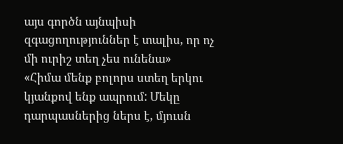այս գործն այնպիսի զգացողություններ է տալիս, որ ոչ մի ուրիշ տեղ չես ունենա»
«Հիմա մենք բոլորս ստեղ երկու կյանքով ենք ապրում: Մեկը դարպասներից ներս է, մյուսն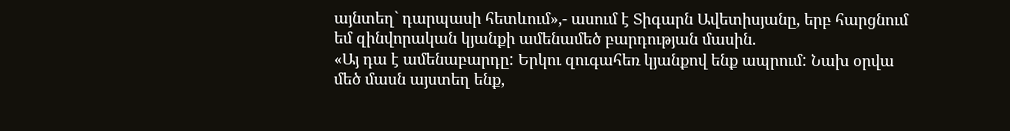այնտեղ` դարպասի հետևում»,- ասում է Տիգարն Ավետիսյանը, երբ հարցնում եմ զինվորական կյանքի ամենամեծ բարդության մասին.
«Այ դա է ամենաբարդը: Երկու զուգահեռ կյանքով ենք ապրում: Նախ օրվա մեծ մասն այստեղ ենք,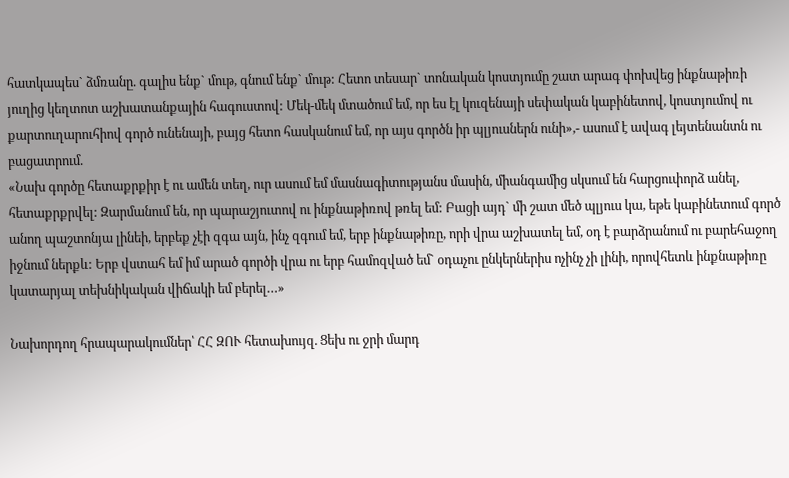հատկապես` ձմռանը. գալիս ենք` մութ, գնում ենք` մութ: Հետո տեսար` տոնական կոստյումը շատ արագ փոխվեց ինքնաթիռի յուղից կեղտոտ աշխատանքային հագուստով: Մեկ-մեկ մտածում եմ, որ ես էլ կուզենայի սեփական կաբինետով, կոստյումով ու քարտուղարուհիով գործ ունենայի, բայց հետո հասկանում եմ, որ այս գործն իր պլյուսներն ունի»,- ասում է ավագ լեյտենանտն ու բացատրում.
«Նախ գործը հետաքրքիր է ու ամեն տեղ, ուր ասում եմ մասնագիտությանս մասին, միանգամից սկսում են հարցուփորձ անել, հետաքրքրվել: Զարմանում են, որ պարաշյուտով ու ինքնաթիռով թռել եմ: Բացի այդ` մի շատ մեծ պլյուս կա, եթե կաբինետում գործ անող պաշտոնյա լինեի, երբեք չէի զգա այն, ինչ զգում եմ, երբ ինքնաթիռը, որի վրա աշխատել եմ, օդ է բարձրանում ու բարեհաջող իջնում ներքև: Երբ վստահ եմ իմ արած գործի վրա ու երբ համոզված եմ` օդաչու ընկերներիս ոչինչ չի լինի, որովհետև ինքնաթիռը կատարյալ տեխնիկական վիճակի եմ բերել…»

Նախորդող հրապարակումներ՝ ՀՀ ԶՈՒ հետախույզ. Ցեխ ու ջրի մարդ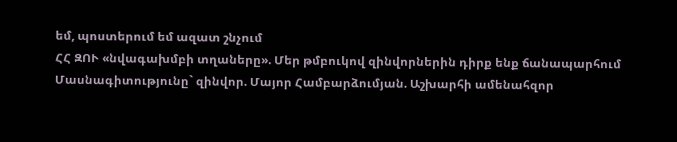եմ, պոստերում եմ ազատ շնչում
ՀՀ ԶՈՒ «նվագախմբի տղաները». Մեր թմբուկով զինվորներին դիրք ենք ճանապարհում
Մասնագիտությունը` զինվոր. Մայոր Համբարձումյան. Աշխարհի ամենահզոր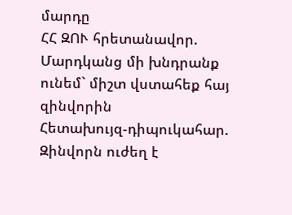մարդը
ՀՀ ԶՈՒ հրետանավոր. Մարդկանց մի խնդրանք ունեմ` միշտ վստահեք հայ զինվորին
Հետախույզ-դիպուկահար. Զինվորն ուժեղ է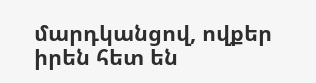մարդկանցով, ովքեր իրեն հետ են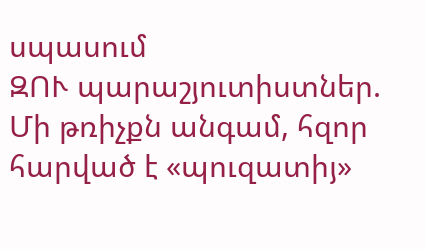սպասում
ԶՈՒ պարաշյուտիստներ. Մի թռիչքն անգամ, հզոր հարված է «պուզատիյ»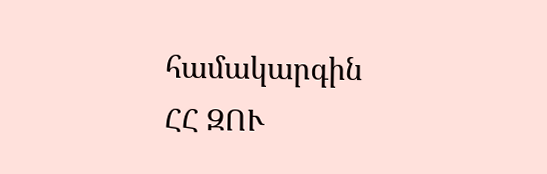համակարգին
ՀՀ ԶՈՒ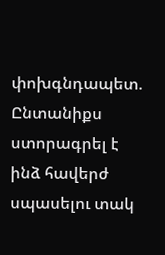փոխգնդապետ. Ընտանիքս ստորագրել է ինձ հավերժ սպասելու տակ